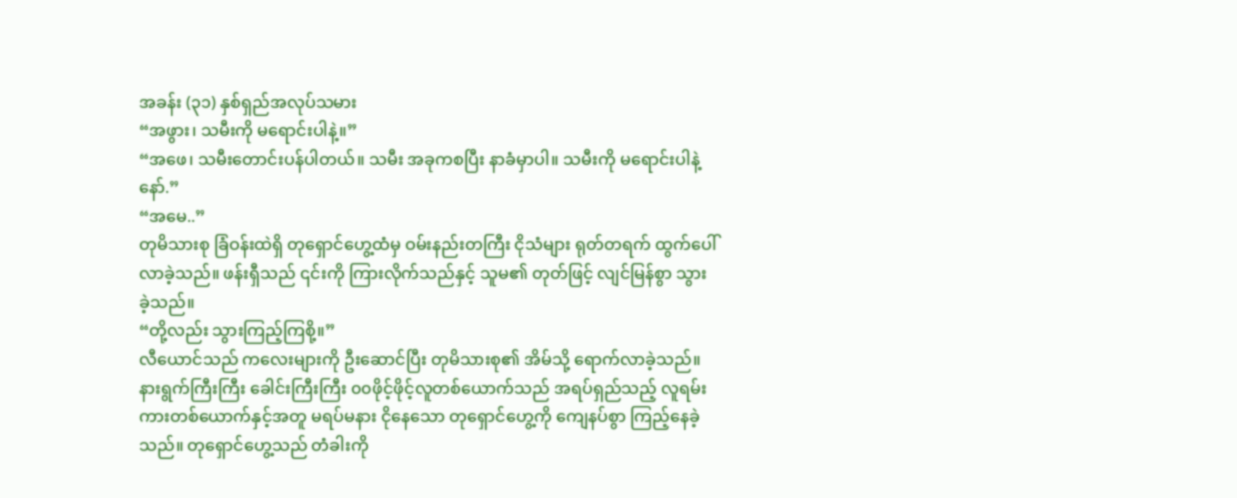အခန်း (၃၁) နှစ်ရှည်အလုပ်သမား
“အဖွား၊ သမီးကို မရောင်းပါနဲ့။”
“အဖေ၊ သမီးတောင်းပန်ပါတယ်။ သမီး အခုကစပြီး နာခံမှာပါ။ သမီးကို မရောင်းပါနဲ့နော်.”
“အမေ..”
တုမိသားစု ခြံဝန်းထဲရှိ တုရှောင်ဟွေ့ထံမှ ဝမ်းနည်းတကြီး ငိုသံများ ရုတ်တရက် ထွက်ပေါ်လာခဲ့သည်။ ဖန်းရှီသည် ၎င်းကို ကြားလိုက်သည်နှင့် သူမ၏ တုတ်ဖြင့် လျင်မြန်စွာ သွားခဲ့သည်။
“တို့လည်း သွားကြည့်ကြစို့။”
လီယောင်သည် ကလေးများကို ဦးဆောင်ပြီး တုမိသားစု၏ အိမ်သို့ ရောက်လာခဲ့သည်။
နားရွက်ကြီးကြီး ခေါင်းကြီးကြီး ၀၀ဖိုင့်ဖိုင့်လူတစ်ယောက်သည် အရပ်ရှည်သည့် လူရမ်းကားတစ်ယောက်နှင့်အတူ မရပ်မနား ငိုနေသော တုရှောင်ဟွေ့ကို ကျေနပ်စွာ ကြည့်နေခဲ့သည်။ တုရှောင်ဟွေ့သည် တံခါးကို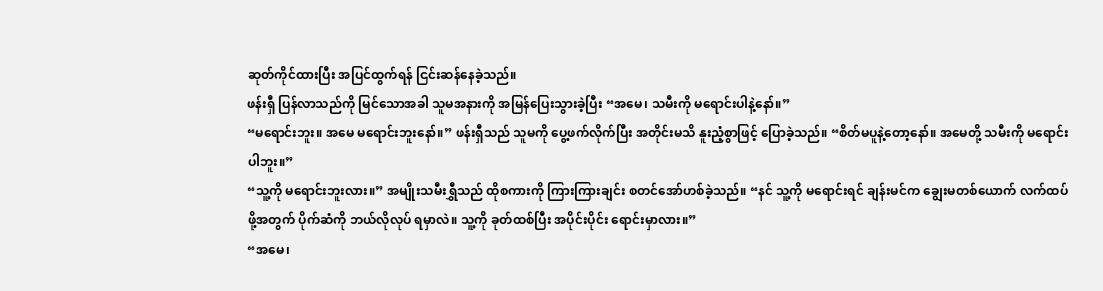ဆုတ်ကိုင်ထားပြီး အပြင်ထွက်ရန် ငြင်းဆန်နေခဲ့သည်။
ဖန်းရှီ ပြန်လာသည်ကို မြင်သောအခါ သူမအနားကို အမြန်ပြေးသွားခဲ့ပြီး “အမေ၊ သမီးကို မရောင်းပါနဲ့နော်။”
“မရောင်းဘူး။ အမေ မရောင်းဘူးနော်။” ဖန်းရှီသည် သူမကို ပွေ့ဖက်လိုက်ပြီး အတိုင်းမသိ နူးညံ့စွာဖြင့် ပြောခဲ့သည်။ “စိတ်မပူနဲ့တော့နော်။ အမေတို့ သမီးကို မရောင်းပါဘူး။”
“သူ့ကို မရောင်းဘူးလား။” အမျိုးသမီးရွှီသည် ထိုစကားကို ကြားကြားချင်း စတင်အော်ဟစ်ခဲ့သည်။ “နင် သူ့ကို မရောင်းရင် ချန်းမင်က ချွေးမတစ်ယောက် လက်ထပ်ဖို့အတွက် ပိုက်ဆံကို ဘယ်လိုလုပ် ရမှာလဲ။ သူ့ကို ခုတ်ထစ်ပြီး အပိုင်းပိုင်း ရောင်းမှာလား။”
“အမေ၊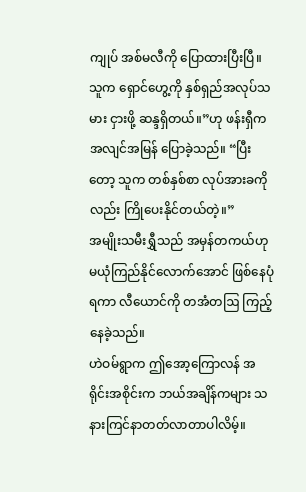ကျုပ် အစ်မလီကို ပြောထားပြီးပြီ။ သူက ရှောင်ဟွေ့ကို နှစ်ရှည်အလုပ်သမား ငှားဖို့ ဆန္ဒရှိတယ်။”ဟု ဖန်းရှီက အလျင်အမြန် ပြောခဲ့သည်။ “ပြီးတော့ သူက တစ်နှစ်စာ လုပ်အားခကိုလည်း ကြိုပေးနိုင်တယ်တဲ့။”
အမျိုးသမီးရွှီသည် အမှန်တကယ်ဟု မယုံကြည်နိုင်လောက်အောင် ဖြစ်နေပုံရကာ လီယောင်ကို တအံတဩ ကြည့်နေခဲ့သည်။
ဟဲဝမ်ရွာက ဤအော့ကြောလန် အရိုင်းအစိုင်းက ဘယ်အချိန်ကများ သနားကြင်နာတတ်လာတာပါလိမ့်။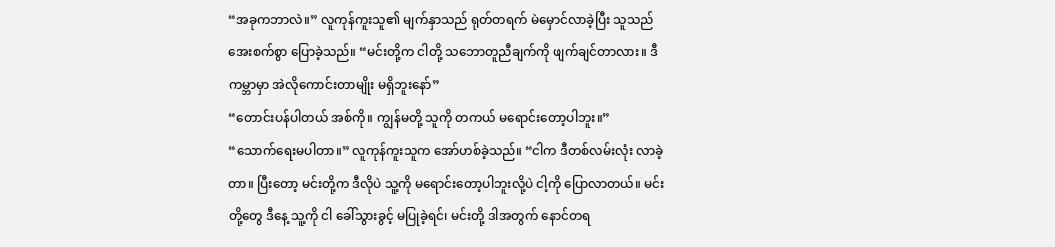“အခုကဘာလဲ။” လူကုန်ကူးသူ၏ မျက်နှာသည် ရုတ်တရက် မဲမှောင်လာခဲ့ပြီး သူသည် အေးစက်စွာ ပြောခဲ့သည်။ “မင်းတို့က ငါတို့ သဘောတူညီချက်ကို ဖျက်ချင်တာလား။ ဒီကမ္ဘာမှာ အဲလိုကောင်းတာမျိုး မရှိဘူးနော်”
“တောင်းပန်ပါတယ် အစ်ကို။ ကျွန်မတို့ သူကို တကယ် မရောင်းတော့ပါဘူး။”
“သောက်ရေးမပါတာ။” လူကုန်ကူးသူက အော်ဟစ်ခဲ့သည်။ “ငါက ဒီတစ်လမ်းလုံး လာခဲ့တာ။ ပြီးတော့ မင်းတို့က ဒီလိုပဲ သူ့ကို မရောင်းတော့ပါဘူးလို့ပဲ ငါ့ကို ပြောလာတယ်။ မင်းတို့တွေ ဒီနေ့ သူ့ကို ငါ ခေါ်သွားခွင့် မပြုခဲ့ရင်၊ မင်းတို့ ဒါအတွက် နောင်တရ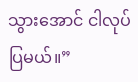သွားအောင် ငါလုပ်ပြမယ်။”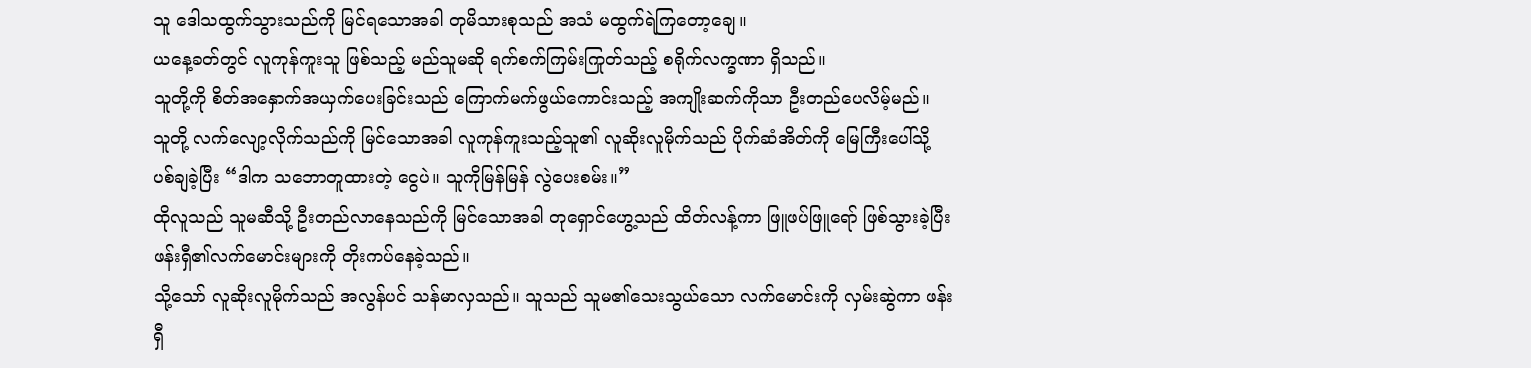သူ ဒေါသထွက်သွားသည်ကို မြင်ရသောအခါ တုမိသားစုသည် အသံ မထွက်ရဲကြတော့ချေ။
ယနေ့ခတ်တွင် လူကုန်ကူးသူ ဖြစ်သည့် မည်သူမဆို ရက်စက်ကြမ်းကြုတ်သည့် စရိုက်လက္ခဏာ ရှိသည်။
သူတို့ကို စိတ်အနှောက်အယှက်ပေးခြင်းသည် ကြောက်မက်ဖွယ်ကောင်းသည့် အကျိုးဆက်ကိုသာ ဦးတည်ပေလိမ့်မည်။
သူတို့ လက်လျော့လိုက်သည်ကို မြင်သောအခါ လူကုန်ကူးသည့်သူ၏ လူဆိုးလူမိုက်သည် ပိုက်ဆံအိတ်ကို မြေကြီးပေါ်သို့ ပစ်ချခဲ့ပြီး “ဒါက သဘောတူထားတဲ့ ငွေပဲ။ သူကိုမြန်မြန် လွဲပေးစမ်း။”
ထိုလူသည် သူမဆီသို့ ဦးတည်လာနေသည်ကို မြင်သောအခါ တုရှောင်ဟွေ့သည် ထိတ်လန့်ကာ ဖြူဖပ်ဖြူရော် ဖြစ်သွားခဲ့ပြီး ဖန်းရှီ၏လက်မောင်းများကို တိုးကပ်နေခဲ့သည်။
သို့သော် လူဆိုးလူမိုက်သည် အလွန်ပင် သန်မာလှသည်။ သူသည် သူမ၏သေးသွယ်သော လက်မောင်းကို လှမ်းဆွဲကာ ဖန်းရှီ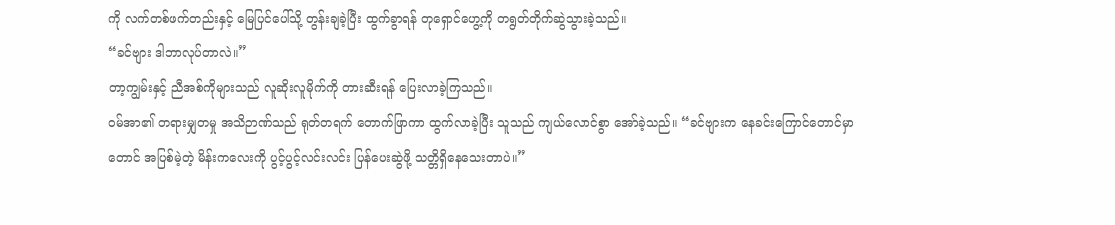ကို လက်တစ်ဖက်တည်းနှင့် မြေပြင်ပေါ်သို့ တွန်းချခဲ့ပြီး ထွက်ခွာရန် တုရှောင်ဟွေ့ကို တရွတ်တိုက်ဆွဲသွားခဲ့သည်။
“ခင်ဗျား ဒါဘာလုပ်တာလဲ။”
တာ့ကျွမ်းနှင့် ညီအစ်ကိုများသည် လူဆိုးလူမိုက်ကို တားဆီးရန် ပြေးလာခဲ့ကြသည်။
ဝမ်အာ၏ တရားမျှတမှု အသိဉာဏ်သည် ရုတ်တရက် တောက်ဖြာကာ ထွက်လာခဲ့ပြီး သူသည် ကျယ်လောင်စွာ အော်ခဲ့သည်။ “ခင်ဗျားက နေခင်းကြောင်တောင်မှာတောင် အပြစ်မဲ့တဲ့ မိန်းကလေးကို ပွင့်ပွင့်လင်းလင်း ပြန်ပေးဆွဲဖို့ သတ္တိရှိနေသေးတာပဲ။”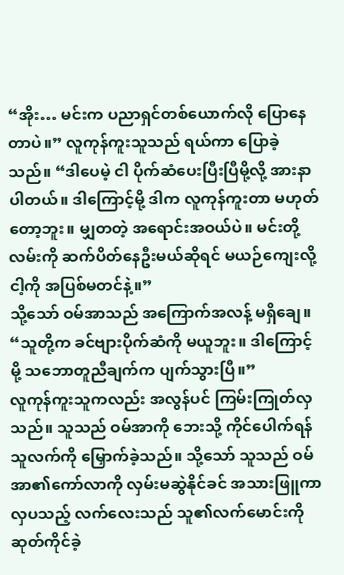“အိုး… မင်းက ပညာရှင်တစ်ယောက်လို ပြောနေတာပဲ။” လူကုန်ကူးသူသည် ရယ်ကာ ပြောခဲ့သည်။ “ဒါပေမဲ့ ငါ ပိုက်ဆံပေးပြီးပြီမို့လို့ အားနာပါတယ်။ ဒါကြောင့်မို့ ဒါက လူကုန်ကူးတာ မဟုတ်တော့ဘူး။ မျှတတဲ့ အရောင်းအဝယ်ပဲ။ မင်းတို့ လမ်းကို ဆက်ပိတ်နေဦးမယ်ဆိုရင် မယဉ်ကျေးလို့ ငါ့ကို အပြစ်မတင်နဲ့။”
သို့သော် ဝမ်အာသည် အကြောက်အလန့် မရှိချေ။ “သူတို့က ခင်ဗျားပိုက်ဆံကို မယူဘူး။ ဒါကြောင့်မို့ သဘောတူညီချက်က ပျက်သွားပြီ။”
လူကုန်ကူးသူကလည်း အလွန်ပင် ကြမ်းကြုတ်လှသည်။ သူသည် ဝမ်အာကို ဘေးသို့ ကိုင်ပေါက်ရန် သူလက်ကို မြှောက်ခဲ့သည်။ သို့သော် သူသည် ဝမ်အာ၏ကော်လာကို လှမ်းမဆွဲနိုင်ခင် အသားဖြူကာ လှပသည့် လက်လေးသည် သူ၏လက်မောင်းကို ဆုတ်ကိုင်ခဲ့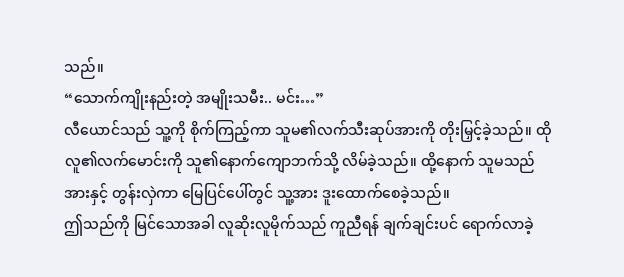သည်။
“သောက်ကျိုးနည်းတဲ့ အမျိုးသမီး.. မင်း…”
လီယောင်သည် သူ့ကို စိုက်ကြည့်ကာ သူမ၏လက်သီးဆုပ်အားကို တိုးမြှင့်ခဲ့သည်။ ထိုလူ၏လက်မောင်းကို သူ၏နောက်ကျောဘက်သို့ လိမ်ခဲ့သည်။ ထို့နောက် သူမသည် အားနှင့် တွန်းလှဲကာ မြေပြင်ပေါ်တွင် သူ့အား ဒူးထောက်စေခဲ့သည်။
ဤသည်ကို မြင်သောအခါ လူဆိုးလူမိုက်သည် ကူညီရန် ချက်ချင်းပင် ရောက်လာခဲ့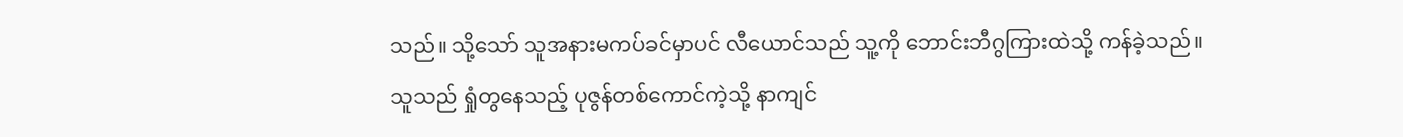သည်။ သို့သော် သူအနားမကပ်ခင်မှာပင် လီယောင်သည် သူ့ကို ဘောင်းဘီဂွကြားထဲသို့ ကန်ခဲ့သည်။ သူသည် ရှုံတွနေသည့် ပုဇွန်တစ်ကောင်ကဲ့သို့ နာကျင်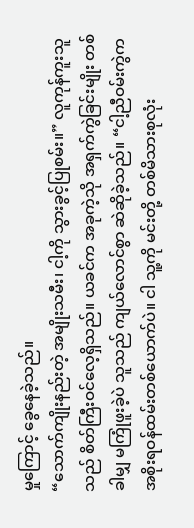မှုကြောင့် ခွေနေခဲ့သည်။
“သောက်ကျိုးနည်းတဲ့ အမျိုးသမီး၊ ငါ့ကို သွားခွင့်ပြုစမ်း။” လူကုန်ကူးသူသည် စိတ်ကြီးဝင်လေ့ရှိသည်။ ယခင်က အခုကဲ့သို အရှက်ကွဲခြင်းမျိုး တစ်ခါမျှ မကြုံဖူးခဲ့ပဲ သူသည် ကျယ်လောင်စွာ ဆဲဆိုခဲ့သည်။ “ငါ့ညီဝမ်းကွဲက အစိုးရဝန်ထမ်းတစ်ယောက်ပဲ။ ငါ သူ့ကို မင်းတို့ တစ်မိသားစုလုံး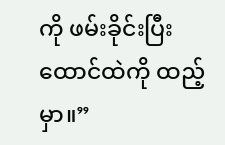ကို ဖမ်းခိုင်းပြီး ထောင်ထဲကို ထည့်မှာ။”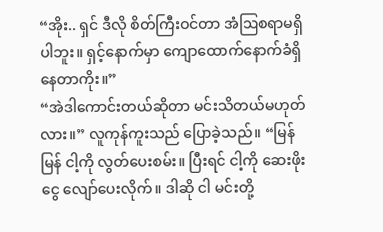“အိုး.. ရှင် ဒီလို စိတ်ကြီးဝင်တာ အံဩစရာမရှိပါဘူး။ ရှင့်နောက်မှာ ကျောထောက်နောက်ခံရှိနေတာကိုး။”
“အဲဒါကောင်းတယ်ဆိုတာ မင်းသိတယ်မဟုတ်လား။” လူကုန်ကူးသည် ပြောခဲ့သည်။ “မြန်မြန် ငါ့ကို လွတ်ပေးစမ်း။ ပြီးရင် ငါ့ကို ဆေးဖိုးငွေ လျော်ပေးလိုက်။ ဒါဆို ငါ မင်းတို့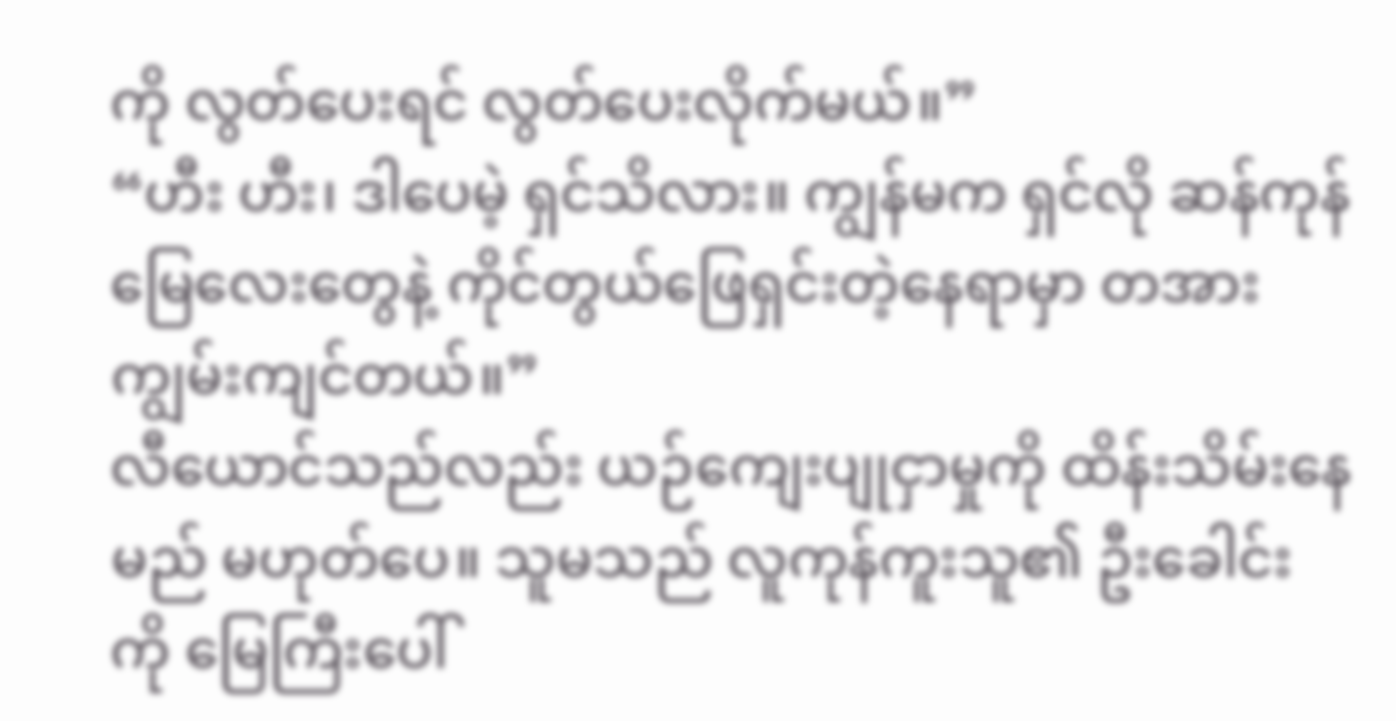ကို လွတ်ပေးရင် လွတ်ပေးလိုက်မယ်။”
“ဟီး ဟီး၊ ဒါပေမဲ့ ရှင်သိလား။ ကျွန်မက ရှင်လို ဆန်ကုန်မြေလေးတွေနဲ့ ကိုင်တွယ်ဖြေရှင်းတဲ့နေရာမှာ တအားကျွမ်းကျင်တယ်။”
လီယောင်သည်လည်း ယဉ်ကျေးပျုငှာမှုကို ထိန်းသိမ်းနေမည် မဟုတ်ပေ။ သူမသည် လူကုန်ကူးသူ၏ ဦးခေါင်းကို မြေကြီးပေါ်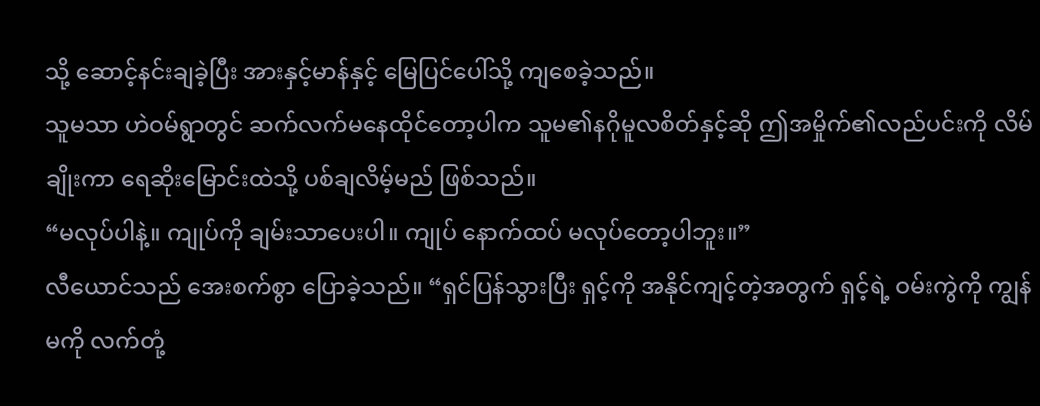သို့ ဆောင့်နင်းချခဲ့ပြီး အားနှင့်မာန်နှင့် မြေပြင်ပေါ်သို့ ကျစေခဲ့သည်။
သူမသာ ဟဲဝမ်ရွာတွင် ဆက်လက်မနေထိုင်တော့ပါက သူမ၏နဂိုမူလစိတ်နှင့်ဆို ဤအမှိုက်၏လည်ပင်းကို လိမ်ချိုးကာ ရေဆိုးမြောင်းထဲသို့ ပစ်ချလိမ့်မည် ဖြစ်သည်။
“မလုပ်ပါနဲ့။ ကျုပ်ကို ချမ်းသာပေးပါ။ ကျုပ် နောက်ထပ် မလုပ်တော့ပါဘူး။”
လီယောင်သည် အေးစက်စွာ ပြောခဲ့သည်။ “ရှင်ပြန်သွားပြီး ရှင့်ကို အနိုင်ကျင့်တဲ့အတွက် ရှင့်ရဲ့ ဝမ်းကွဲကို ကျွန်မကို လက်တုံ့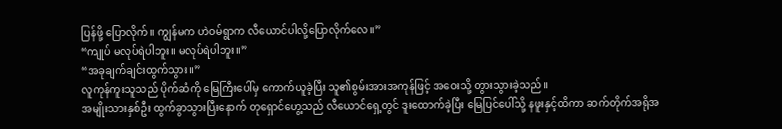ပြန်ဖို့ ပြောလိုက်။ ကျွန်မက ဟဲဝမ်ရွာက လီယောင်ပါလို့ပြောလိုက်လေ။”
“ကျုပ် မလုပ်ရဲပါဘူး။ မလုပ်ရဲပါဘူး။”
“အခုချက်ချင်းထွက်သွား။”
လူကုန်ကူးသူသည် ပိုက်ဆံကို မြေကြီးပေါ်မှ ကောက်ယူခဲ့ပြီး သူ၏စွမ်းအားအကုန်ဖြင့် အဝေးသို့ တွားသွားခဲ့သည်။
အမျိုးသားနှစ်ဦး ထွက်ခွာသွားပြီးနောက် တုရှောင်ဟွေ့သည် လီယောင်ရှေ့တွင် ဒူးထောက်ခဲ့ပြီး မြေပြင်ပေါ်သို့ နဖူးနှင့်ထိကာ ဆက်တိုက်အရိုအ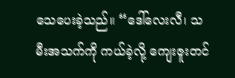သေပေးခဲ့သည်။ “ဒေါ်လေးလီ၊ သမီးအသက်ကို ကယ်ခဲ့လို့ ကျေးဇူးတင်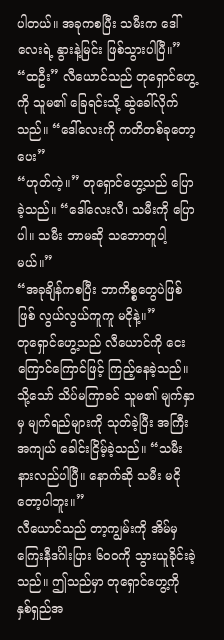ပါတယ်။ အခုကစပြီး သမီးက ဒေါ်လေးရဲ့ နွားနဲ့မြင်း ဖြစ်သွားပါပြီ။”
“ထဦး” လီယောင်သည် တုရှောင်ဟွေ့ကို သူမ၏ ခြေရင်းသို့ ဆွဲခေါ်လိုက်သည်။ “ဒေါ်လေးကို ကတိတစ်ခုတော့ပေး”
“ဟုတ်ကဲ့။” တုရှောင်ဟွေ့သည် ပြောခဲ့သည်။ “ဒေါ်လေးလီ၊ သမီးကို ပြောပါ။ သမီး ဘာမဆို သဘောတူပါ့မယ်။”
“အခုချိန်ကစပြီး ဘာကိစ္စတွေပဲဖြစ်ဖြစ် လွယ်လွယ်ကူကူ မငိုနဲ့။”
တုရှောင်ဟွေ့သည် လီယောင်ကို ငေးကြောင်ကြောင်ဖြင့် ကြည့်နေခဲ့သည်။ သို့သော် သိပ်မကြာခင် သူမ၏ မျက်နှာမှ မျက်ရည်များကို သုတ်ခဲ့ပြီး အကြီးအကျယ် ခေါင်းငြိမ့်ခဲ့သည်။ “သမီး နားလည်ပါပြီ။ နောက်ဆို သမီး မငိုတော့ပါဘူး။”
လီယောင်သည် တာ့ကျွမ်းကို အိမ်မှ ကြေးနီဒင်္ဂါးပြား ၆၀၀ကို သွားယူခိုင်းခဲ့သည်။ ဤသည်မှာ တုရှောင်ဟွေ့ကို နှစ်ရှည်အ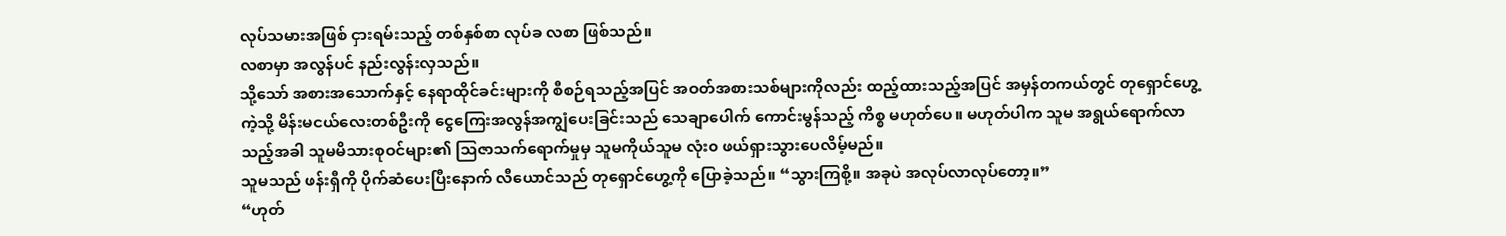လုပ်သမားအဖြစ် ငှားရမ်းသည့် တစ်နှစ်စာ လုပ်ခ လစာ ဖြစ်သည်။
လစာမှာ အလွန်ပင် နည်းလွန်းလှသည်။
သို့သော် အစားအသောက်နှင့် နေရာထိုင်ခင်းများကို စီစဉ်ရသည့်အပြင် အဝတ်အစားသစ်များကိုလည်း ထည့်ထားသည့်အပြင် အမှန်တကယ်တွင် တုရှောင်ဟွေ့ကဲ့သို့ မိန်းမငယ်လေးတစ်ဦးကို ငွေကြေးအလွန်အကျွံပေးခြင်းသည် သေချာပေါက် ကောင်းမွန်သည့် ကိစ္စ မဟုတ်ပေ။ မဟုတ်ပါက သူမ အရွယ်ရောက်လာသည့်အခါ သူမမိသားစုဝင်များ၏ ဩဇာသက်ရောက်မှုမှ သူမကိုယ်သူမ လုံး၀ ဖယ်ရှားသွားပေလိမ့်မည်။
သူမသည် ဖန်းရှီကို ပိုက်ဆံပေးပြီးနောက် လီယောင်သည် တုရှောင်ဟွေ့ကို ပြောခဲ့သည်။ “သွားကြစို့။ အခုပဲ အလုပ်လာလုပ်တော့။”
“ဟုတ်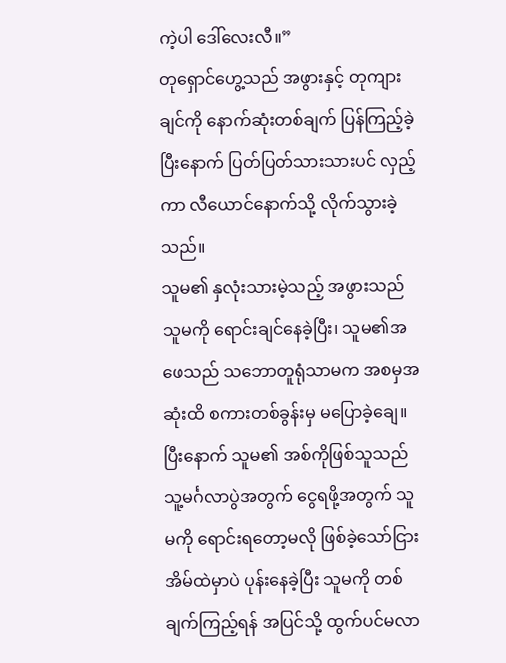ကဲ့ပါ ဒေါ်လေးလီ။”
တုရှောင်ဟွေ့သည် အဖွားနှင့် တုကျားချင်ကို နောက်ဆုံးတစ်ချက် ပြန်ကြည့်ခဲ့ပြီးနောက် ပြတ်ပြတ်သားသားပင် လှည့်ကာ လီယောင်နောက်သို့ လိုက်သွားခဲ့သည်။
သူမ၏ နှလုံးသားမဲ့သည့် အဖွားသည် သူမကို ရောင်းချင်နေခဲ့ပြီး၊ သူမ၏အဖေသည် သဘောတူရုံသာမက အစမှအဆုံးထိ စကားတစ်ခွန်းမှ မပြောခဲ့ချေ။
ပြီးနောက် သူမ၏ အစ်ကိုဖြစ်သူသည် သူ့မင်္ဂလာပွဲအတွက် ငွေရဖို့အတွက် သူမကို ရောင်းရတော့မလို ဖြစ်ခဲ့သော်ငြား အိမ်ထဲမှာပဲ ပုန်းနေခဲ့ပြီး သူမကို တစ်ချက်ကြည့်ရန် အပြင်သို့ ထွက်ပင်မလာ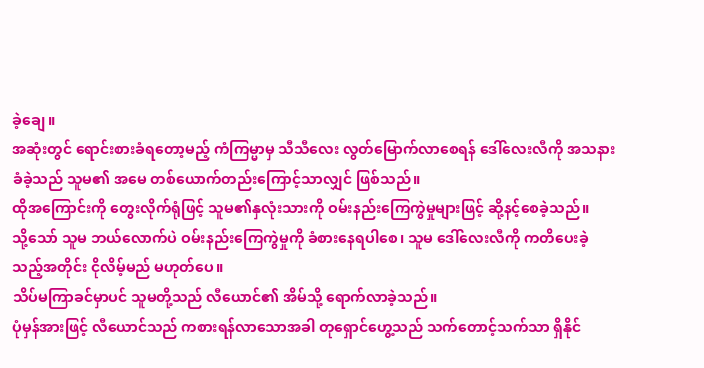ခဲ့ချေ။
အဆုံးတွင် ရောင်းစားခံရတော့မည့် ကံကြမ္မာမှ သီသီလေး လွတ်မြောက်လာစေရန် ဒေါ်လေးလီကို အသနားခံခဲ့သည် သူမ၏ အမေ တစ်ယောက်တည်းကြောင့်သာလျှင် ဖြစ်သည်။
ထိုအကြောင်းကို တွေးလိုက်ရုံဖြင့် သူမ၏နှလုံးသားကို ဝမ်းနည်းကြေကွဲမှုများဖြင့် ဆို့နင့်စေခဲ့သည်။
သို့သော် သူမ ဘယ်လောက်ပဲ ဝမ်းနည်းကြေကွဲမှုကို ခံစားနေရပါစေ၊ သူမ ဒေါ်လေးလီကို ကတိပေးခဲ့သည့်အတိုင်း ငိုလိမ့်မည် မဟုတ်ပေ။
သိပ်မကြာခင်မှာပင် သူမတို့သည် လီယောင်၏ အိမ်သို့ ရောက်လာခဲ့သည်။
ပုံမှန်အားဖြင့် လီယောင်သည် ကစားရန်လာသောအခါ တုရှောင်ဟွေ့သည် သက်တောင့်သက်သာ ရှိနိုင်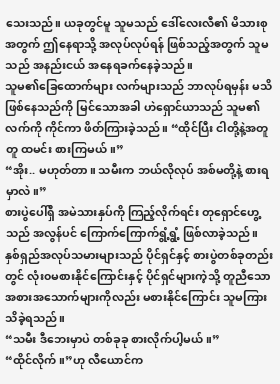သေးသည်။ ယခုတွင်မူ သူမသည် ဒေါ်လေးလီ၏ မိသားစုအတွက် ဤနေရာသို့ အလုပ်လုပ်ရန် ဖြစ်သည့်အတွက် သူမသည် အနည်းငယ် အနေရခက်နေခဲ့သည်။
သူမ၏ခြေထောက်များ လက်များသည် ဘာလုပ်ရမှန်း မသိဖြစ်နေသည်ကို မြင်သောအခါ ဟဲရှောင်ယာသည် သူမ၏လက်ကို ကိုင်ကာ ဖိတ်ကြားခဲ့သည်။ “ထိုင်ပြီး ငါတို့နဲ့အတူတူ ထမင်း စားကြမယ်။”
“အိုး.. မဟုတ်တာ။ သမီးက ဘယ်လိုလုပ် အစ်မတို့နဲ့ စားရမှာလဲ။”
စားပွဲပေါ်ရှိ အမဲသားနှပ်ကို ကြည့်လိုက်ရင်း တုရှောင်ဟွေ့သည် အလွန်ပင် ကြောက်ကြောက်ရွံ့ရွံ့ ဖြစ်လာခဲ့သည်။
နှစ်ရှည်အလုပ်သမားများသည် ပိုင်ရှင်နှင့် စားပွဲတစ်ခုတည်းတွင် လုံး၀မစားနိုင်ကြောင်းနှင့် ပိုင်ရှင်များကဲ့သို့ တူညီသောအစားအသောက်များကိုလည်း မစားနိုင်ကြောင်း သူမကြားသိခဲ့ရသည်။
“သမီး ဒီဘေးမှာပဲ တစ်ခုခု စားလိုက်ပါ့မယ်။”
“ထိုင်လိုက်။”ဟု လီယောင်က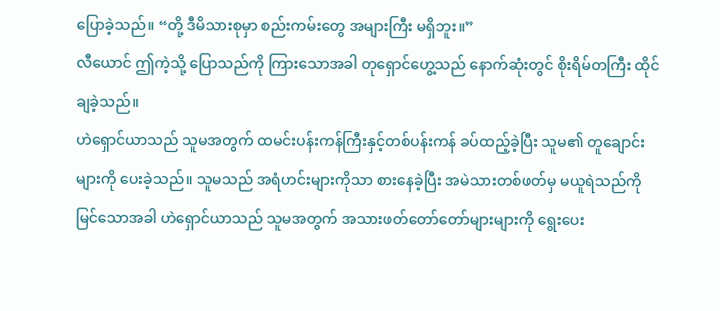ပြောခဲ့သည်။ “တို့ ဒီမိသားစုမှာ စည်းကမ်းတွေ အများကြီး မရှိဘူး။”
လီယောင် ဤကဲ့သို့ ပြောသည်ကို ကြားသောအခါ တုရှောင်ဟွေ့သည် နောက်ဆုံးတွင် စိုးရိမ်တကြီး ထိုင်ချခဲ့သည်။
ဟဲရှောင်ယာသည် သူမအတွက် ထမင်းပန်းကန်ကြီးနှင့်တစ်ပန်းကန် ခပ်ထည့်ခဲ့ပြီး သူမ၏ တူချောင်းများကို ပေးခဲ့သည်။ သူမသည် အရံဟင်းများကိုသာ စားနေခဲ့ပြီး အမဲသားတစ်ဖတ်မှ မယူရဲသည်ကို မြင်သောအခါ ဟဲရှောင်ယာသည် သူမအတွက် အသားဖတ်တော်တော်များများကို ရွေးပေး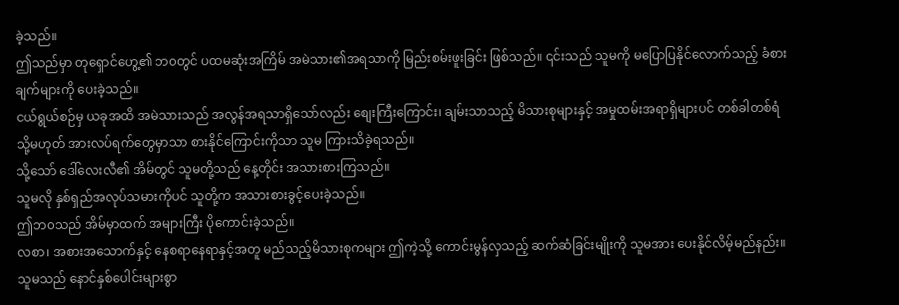ခဲ့သည်။
ဤသည်မှာ တုရှောင်ဟွေ့၏ ဘ၀တွင် ပထမဆုံးအကြိမ် အမဲသား၏အရသာကို မြည်းစမ်းဖူးခြင်း ဖြစ်သည်။ ၎င်းသည် သူမကို မပြောပြနိုင်လောက်သည့် ခံစားချက်များကို ပေးခဲ့သည်။
ငယ်ရွယ်စဉ်မှ ယခုအထိ အမဲသားသည် အလွန်အရသာရှိသော်လည်း စျေးကြီးကြောင်း၊ ချမ်းသာသည့် မိသားစုများနှင့် အမှုထမ်းအရာရှိများပင် တစ်ခါတစ်ရံ သို့မဟုတ် အားလပ်ရက်တွေမှာသာ စားနိုင်ကြောင်းကိုသာ သူမ ကြားသိခဲ့ရသည်။
သို့သော် ဒေါ်လေးလီ၏ အိမ်တွင် သူမတို့သည် နေ့တိုင်း အသားစားကြသည်။
သူမလို နှစ်ရှည်အလုပ်သမားကိုပင် သူတို့က အသားစားခွင့်ပေးခဲ့သည်။
ဤဘ၀သည် အိမ်မှာထက် အများကြီး ပိုကောင်းခဲ့သည်။
လစာ၊ အစားအသောက်နှင့် နေစရာနေရာနှင့်အတူ မည်သည့်မိသားစုကများ ဤကဲ့သို့ ကောင်းမွန်လှသည့် ဆက်ဆံခြင်းမျိုးကို သူမအား ပေးနိုင်လိမ့်မည်နည်း။ သူမသည် နောင်နှစ်ပေါင်းများစွာ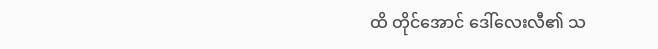ထိ တိုင်အောင် ဒေါ်လေးလီ၏ သ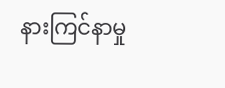နားကြင်နာမှု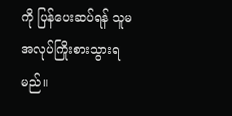ကို ပြန်ပေးဆပ်ရန် သူမ အလုပ်ကြိုးစားသွားရမည်။